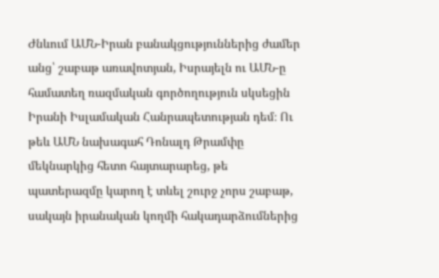Ժնևում ԱՄՆ-Իրան բանակցություններից ժամեր անց՝ շաբաթ առավոտյան, Իսրայելն ու ԱՄՆ-ը համատեղ ռազմական գործողություն սկսեցին Իրանի Իսլամական Հանրապետության դեմ։ Ու թեև ԱՄՆ նախագահ Դոնալդ Թրամփը մեկնարկից հետո հայտարարեց, թե պատերազմը կարող է տևել շուրջ չորս շաբաթ, սակայն իրանական կողմի հակադարձումներից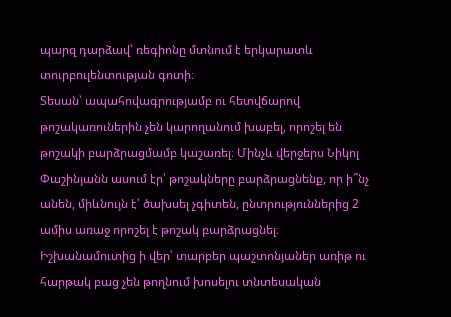պարզ դարձավ՝ ռեգիոնը մտնում է երկարատև տուրբուլենտության գոտի։
Տեսան՝ ապահովագրությամբ ու հետվճարով թոշակառուներին չեն կարողանում խաբել, որոշել են թոշակի բարձրացմամբ կաշառել։ Մինչև վերջերս Նիկոլ Փաշինյանն ասում էր՝ թոշակները բարձրացնենք, որ ի՞նչ անեն, միևնույն է՝ ծախսել չգիտեն, ընտրություններից 2 ամիս առաջ որոշել է թոշակ բարձրացնել։
Իշխանամուտից ի վեր՝ տարբեր պաշտոնյաներ առիթ ու հարթակ բաց չեն թողնում խոսելու տնտեսական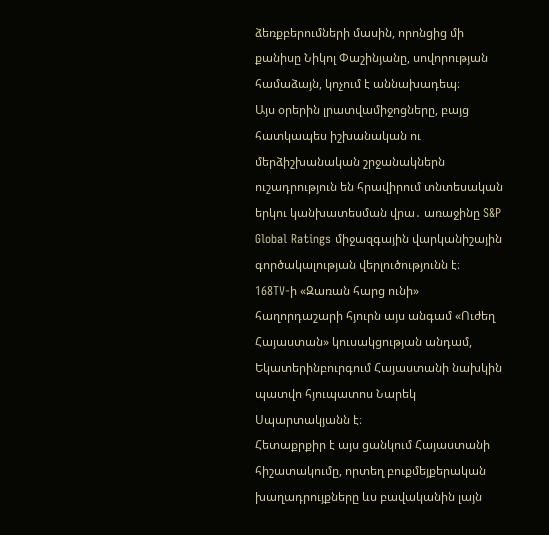ձեռքբերումների մասին, որոնցից մի քանիսը Նիկոլ Փաշինյանը, սովորության համաձայն, կոչում է աննախադեպ։
Այս օրերին լրատվամիջոցները, բայց հատկապես իշխանական ու մերձիշխանական շրջանակներն ուշադրություն են հրավիրում տնտեսական երկու կանխատեսման վրա․ առաջինը S&P Global Ratings միջազգային վարկանիշային գործակալության վերլուծությունն է։
168TV-ի «Զառան հարց ունի» հաղորդաշարի հյուրն այս անգամ «Ուժեղ Հայաստան» կուսակցության անդամ, Եկատերինբուրգում Հայաստանի նախկին պատվո հյուպատոս Նարեկ Սպարտակյանն է։
Հետաքրքիր է այս ցանկում Հայաստանի հիշատակումը, որտեղ բուքմեյքերական խաղադրույքները ևս բավականին լայն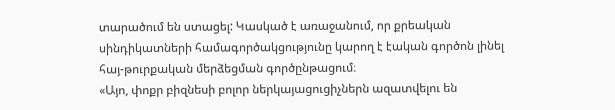տարածում են ստացել: Կասկած է առաջանում, որ քրեական սինդիկատների համագործակցությունը կարող է էական գործոն լինել հայ-թուրքական մերձեցման գործընթացում։
«Այո, փոքր բիզնեսի բոլոր ներկայացուցիչներն ազատվելու են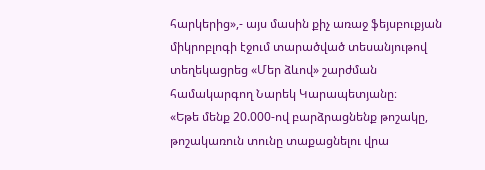հարկերից»,- այս մասին քիչ առաջ ֆեյսբուքյան միկրոբլոգի էջում տարածված տեսանյութով տեղեկացրեց «Մեր ձևով» շարժման համակարգող Նարեկ Կարապետյանը։
«Եթե մենք 20.000-ով բարձրացնենք թոշակը, թոշակառուն տունը տաքացնելու վրա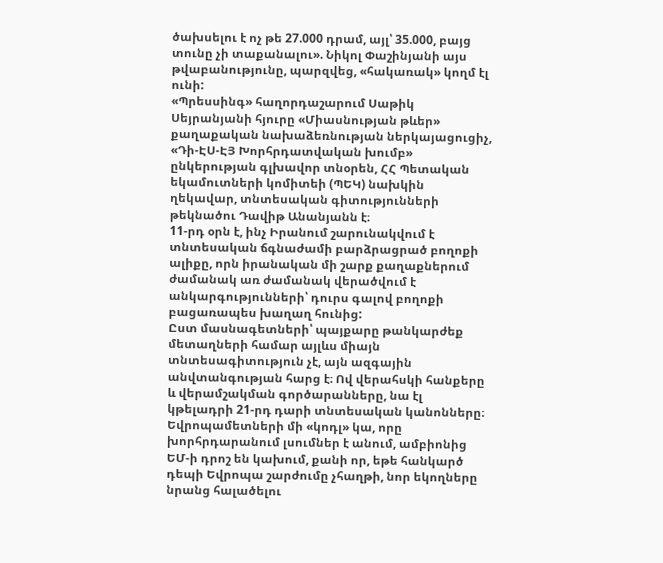ծախսելու է ոչ թե 27.000 դրամ, այլ՝ 35.000, բայց տունը չի տաքանալու». Նիկոլ Փաշինյանի այս թվաբանությունը, պարզվեց, «հակառակ» կողմ էլ ունի:
«Պրեսսինգ» հաղորդաշարում Սաթիկ Սեյրանյանի հյուրը «Միասնության թևեր» քաղաքական նախաձեռնության ներկայացուցիչ, «Դի-ԷՍ-ԷՅ Խորհրդատվական խումբ» ընկերության գլխավոր տնօրեն, ՀՀ Պետական եկամուտների կոմիտեի (ՊԵԿ) նախկին ղեկավար, տնտեսական գիտությունների թեկնածու Դավիթ Անանյանն է։
11-րդ օրն է, ինչ Իրանում շարունակվում է տնտեսական ճգնաժամի բարձրացրած բողոքի ալիքը, որն իրանական մի շարք քաղաքներում ժամանակ առ ժամանակ վերածվում է անկարգությունների՝ դուրս գալով բողոքի բացառապես խաղաղ հունից:
Ըստ մասնագետների՝ պայքարը թանկարժեք մետաղների համար այլևս միայն տնտեսագիտություն չէ, այն ազգային անվտանգության հարց է։ Ով վերահսկի հանքերը և վերամշակման գործարանները, նա էլ կթելադրի 21-րդ դարի տնտեսական կանոնները։
Եվրոպամետների մի «կոդլ» կա, որը խորհրդարանում լսումներ է անում, ամբիոնից ԵՄ-ի դրոշ են կախում, քանի որ, եթե հանկարծ դեպի Եվրոպա շարժումը չհաղթի, նոր եկողները նրանց հալածելու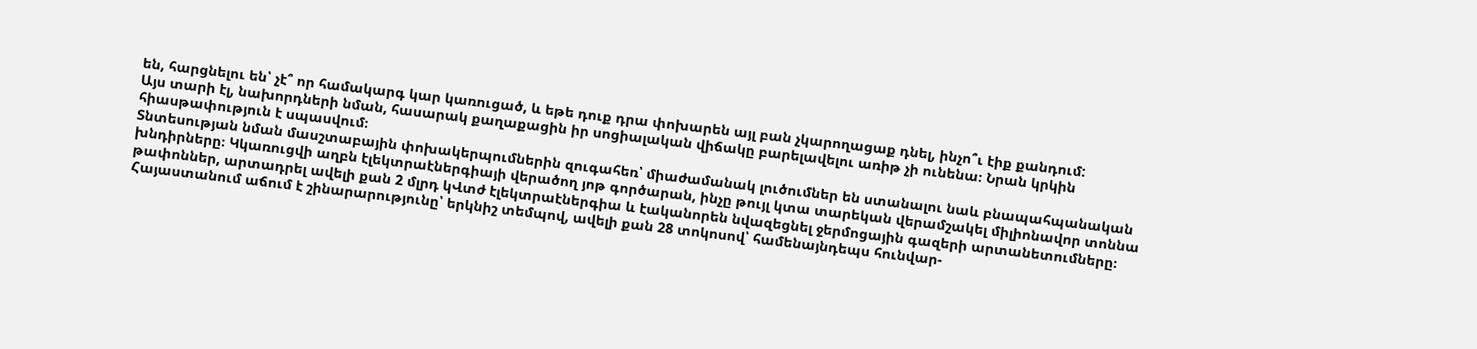են, հարցնելու են՝ չէ՞ որ համակարգ կար կառուցած, և եթե դուք դրա փոխարեն այլ բան չկարողացաք դնել, ինչո՞ւ էիք քանդում:
Այս տարի էլ, նախորդների նման, հասարակ քաղաքացին իր սոցիալական վիճակը բարելավելու առիթ չի ունենա։ Նրան կրկին հիասթափություն է սպասվում։
Տնտեսության նման մասշտաբային փոխակերպումներին զուգահեռ՝ միաժամանակ լուծումներ են ստանալու նաև բնապահպանական խնդիրները։ Կկառուցվի աղբն էլեկտրաէներգիայի վերածող յոթ գործարան, ինչը թույլ կտա տարեկան վերամշակել միլիոնավոր տոննա թափոններ, արտադրել ավելի քան 2 մլրդ կՎտժ էլեկտրաէներգիա և էականորեն նվազեցնել ջերմոցային գազերի արտանետումները։
Հայաստանում աճում է շինարարությունը՝ երկնիշ տեմպով, ավելի քան 28 տոկոսով՝ համենայնդեպս հունվար-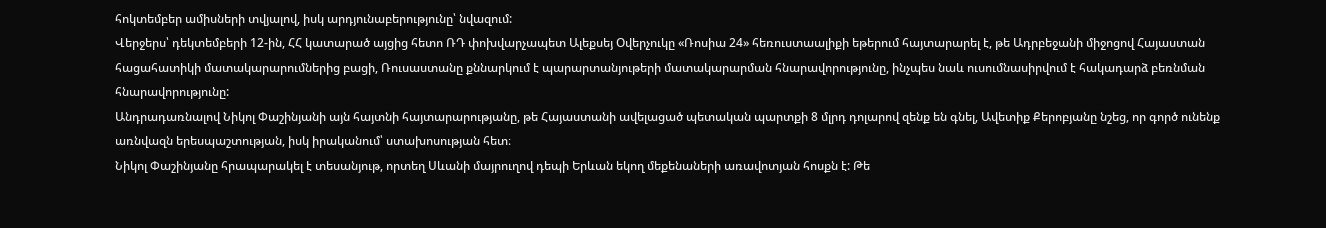հոկտեմբեր ամիսների տվյալով, իսկ արդյունաբերությունը՝ նվազում:
Վերջերս՝ դեկտեմբերի 12-ին, ՀՀ կատարած այցից հետո ՌԴ փոխվարչապետ Ալեքսեյ Օվերչուկը «Ռոսիա 24» հեռուստաալիքի եթերում հայտարարել է, թե Ադրբեջանի միջոցով Հայաստան հացահատիկի մատակարարումներից բացի, Ռուսաստանը քննարկում է պարարտանյութերի մատակարարման հնարավորությունը, ինչպես նաև ուսումնասիրվում է հակադարձ բեռնման հնարավորությունը:
Անդրադառնալով Նիկոլ Փաշինյանի այն հայտնի հայտարարությանը, թե Հայաստանի ավելացած պետական պարտքի 8 մլրդ դոլարով զենք են գնել, Ավետիք Քերոբյանը նշեց, որ գործ ունենք առնվազն երեսպաշտության, իսկ իրականում՝ ստախոսության հետ։
Նիկոլ Փաշինյանը հրապարակել է տեսանյութ, որտեղ Սևանի մայրուղով դեպի Երևան եկող մեքենաների առավոտյան հոսքն է: Թե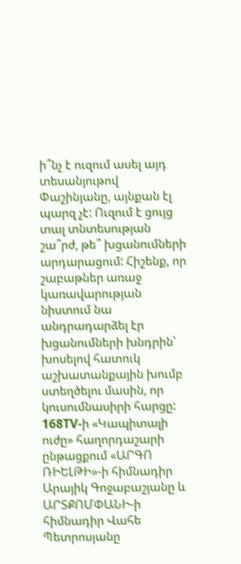ի՞նչ է ուզում ասել այդ տեսանյութով Փաշինյանը, այնքան էլ պարզ չէ: Ուզում է ցույց տալ տնտեսության շա՞րժ, թե՞ խցանումների արդարացում: Հիշենք, որ շաբաթներ առաջ կառավարության նիստում նա անդրադարձել էր խցանումների խնդրին՝ խոսելով հատուկ աշխատանքային խումբ ստեղծելու մասին, որ կուսումնասիրի հարցը:
168TV-ի «Կապիտալի ուժը» հաղորդաշարի ընթացքում «ԱՐԳՈ ՌԻԵԼԹԻ»-ի հիմնադիր Արայիկ Գոջաբաշյանը և ԱՐՏՔՈՄՓԱՆԻ-ի հիմնադիր Վահե Պետրոսյանը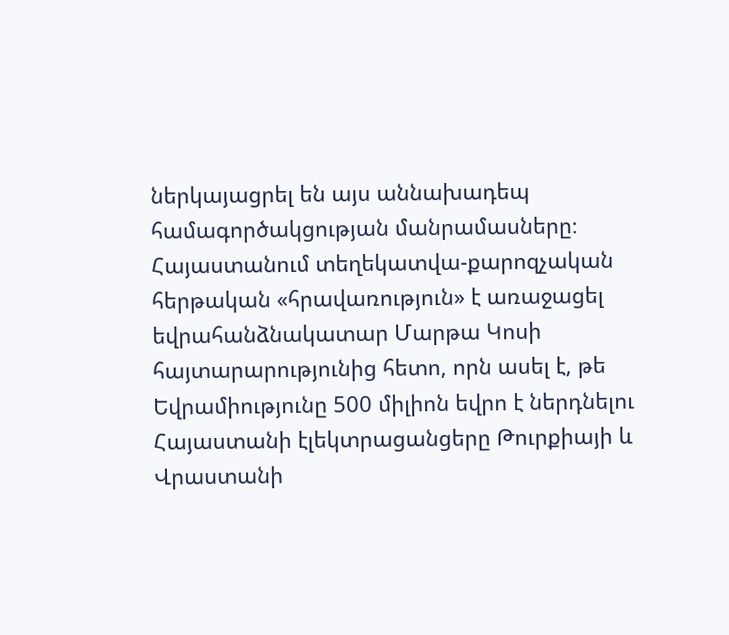ներկայացրել են այս աննախադեպ համագործակցության մանրամասները։
Հայաստանում տեղեկատվա-քարոզչական հերթական «հրավառություն» է առաջացել եվրահանձնակատար Մարթա Կոսի հայտարարությունից հետո, որն ասել է, թե Եվրամիությունը 500 միլիոն եվրո է ներդնելու Հայաստանի էլեկտրացանցերը Թուրքիայի և Վրաստանի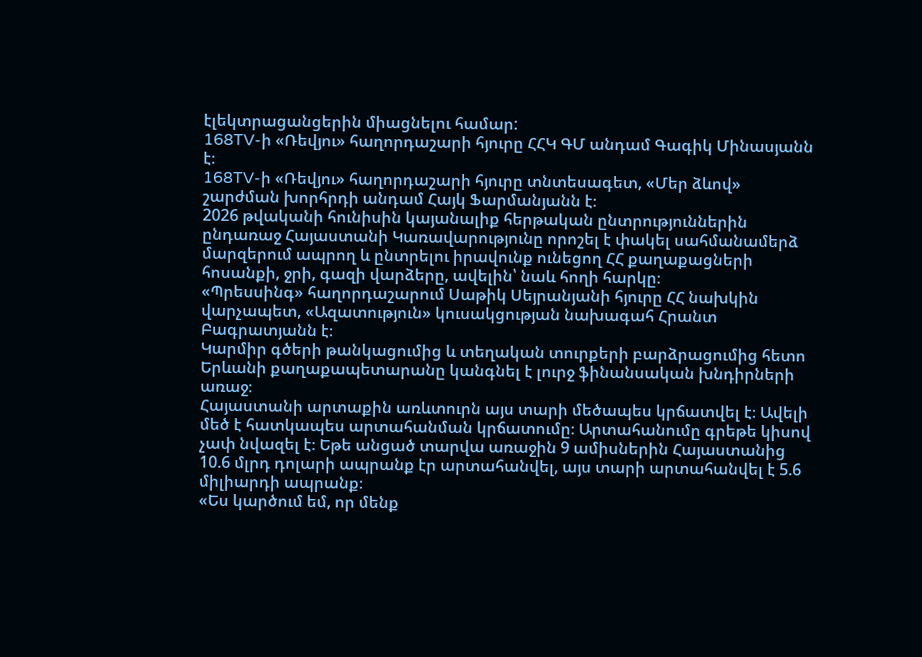էլեկտրացանցերին միացնելու համար:
168TV-ի «Ռեվյու» հաղորդաշարի հյուրը ՀՀԿ ԳՄ անդամ Գագիկ Մինասյանն է։
168TV-ի «Ռեվյու» հաղորդաշարի հյուրը տնտեսագետ, «Մեր ձևով» շարժման խորհրդի անդամ Հայկ Ֆարմանյանն է։
2026 թվականի հունիսին կայանալիք հերթական ընտրություններին ընդառաջ Հայաստանի Կառավարությունը որոշել է փակել սահմանամերձ մարզերում ապրող և ընտրելու իրավունք ունեցող ՀՀ քաղաքացների հոսանքի, ջրի, գազի վարձերը, ավելին՝ նաև հողի հարկը։
«Պրեսսինգ» հաղորդաշարում Սաթիկ Սեյրանյանի հյուրը ՀՀ նախկին վարչապետ, «Ազատություն» կուսակցության նախագահ Հրանտ Բագրատյանն է։
Կարմիր գծերի թանկացումից և տեղական տուրքերի բարձրացումից հետո Երևանի քաղաքապետարանը կանգնել է լուրջ ֆինանսական խնդիրների առաջ։
Հայաստանի արտաքին առևտուրն այս տարի մեծապես կրճատվել է։ Ավելի մեծ է հատկապես արտահանման կրճատումը։ Արտահանումը գրեթե կիսով չափ նվազել է։ Եթե անցած տարվա առաջին 9 ամիսներին Հայաստանից 10.6 մլրդ դոլարի ապրանք էր արտահանվել, այս տարի արտահանվել է 5.6 միլիարդի ապրանք։
«Ես կարծում եմ, որ մենք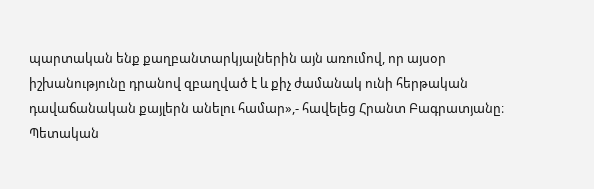պարտական ենք քաղբանտարկյալներին այն առումով, որ այսօր իշխանությունը դրանով զբաղված է և քիչ ժամանակ ունի հերթական դավաճանական քայլերն անելու համար»,- հավելեց Հրանտ Բագրատյանը։
Պետական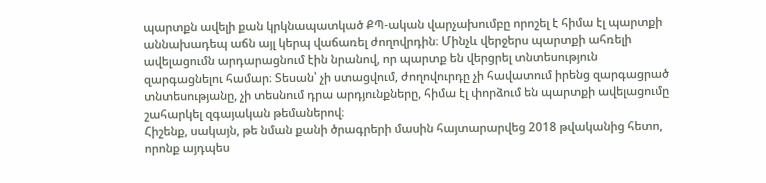պարտքն ավելի քան կրկնապատկած ՔՊ-ական վարչախումբը որոշել է հիմա էլ պարտքի աննախադեպ աճն այլ կերպ վաճառել ժողովրդին։ Մինչև վերջերս պարտքի ահռելի ավելացումն արդարացնում էին նրանով, որ պարտք են վերցրել տնտեսություն զարգացնելու համար։ Տեսան՝ չի ստացվում, ժողովուրդը չի հավատում իրենց զարգացրած տնտեսությանը, չի տեսնում դրա արդյունքները, հիմա էլ փորձում են պարտքի ավելացումը շահարկել զգայական թեմաներով։
Հիշենք, սակայն, թե նման քանի ծրագրերի մասին հայտարարվեց 2018 թվականից հետո, որոնք այդպես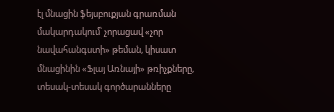էլ մնացին ֆեյսբուքյան գրառման մակարդակում՝ չորացավ «չոր նավահանգստի» թեման, կիսատ մնացինին «Ֆլայ Առնայի» թռիչքները, տեսակ-տեսակ գործարանները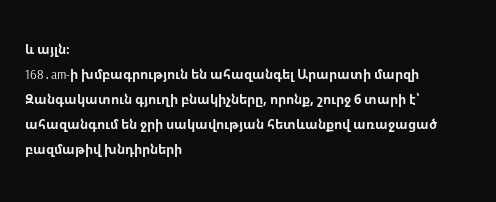և այլն։
168․am-ի խմբագրություն են ահազանգել Արարատի մարզի Զանգակատուն գյուղի բնակիչները, որոնք, շուրջ 6 տարի է՝ ահազանգում են ջրի սակավության հետևանքով առաջացած բազմաթիվ խնդիրների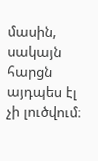մասին, սակայն հարցն այդպես էլ չի լուծվում։